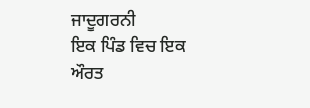ਜਾਦੂਗਰਨੀ
ਇਕ ਪਿੰਡ ਵਿਚ ਇਕ ਔਰਤ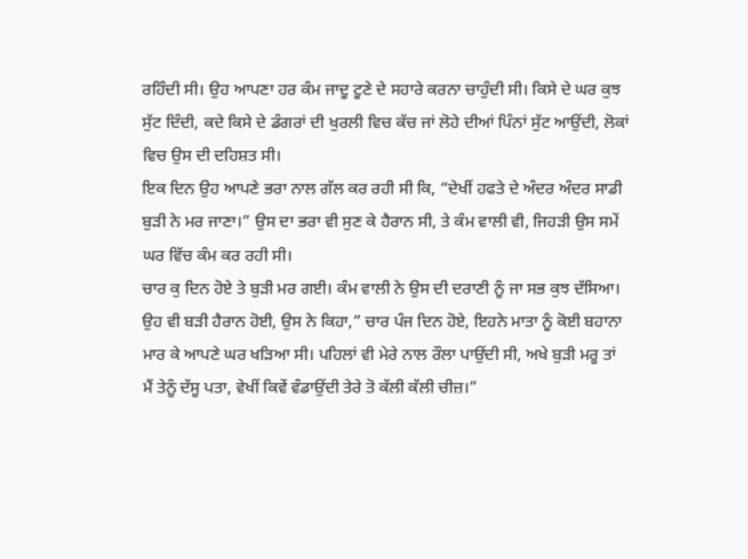ਰਹਿੰਦੀ ਸੀ। ਉਹ ਆਪਣਾ ਹਰ ਕੰਮ ਜਾਦੂ ਟੂਣੇ ਦੇ ਸਹਾਰੇ ਕਰਨਾ ਚਾਹੁੰਦੀ ਸੀ। ਕਿਸੇ ਦੇ ਘਰ ਕੁਝ ਸੁੱਟ ਦਿੰਦੀ, ਕਦੇ ਕਿਸੇ ਦੇ ਡੰਗਰਾਂ ਦੀ ਖੁਰਲੀ ਵਿਚ ਕੱਚ ਜਾਂ ਲੋਹੇ ਦੀਆਂ ਪਿੰਨਾਂ ਸੁੱਟ ਆਉਂਦੀ, ਲੋਕਾਂ ਵਿਚ ਉਸ ਦੀ ਦਹਿਸ਼ਤ ਸੀ।
ਇਕ ਦਿਨ ਉਹ ਆਪਣੇ ਭਰਾ ਨਾਲ ਗੱਲ ਕਰ ਰਹੀ ਸੀ ਕਿ, “ਦੇਖੀਂ ਹਫਤੇ ਦੇ ਅੰਦਰ ਅੰਦਰ ਸਾਡੀ ਬੁੜੀ ਨੇ ਮਰ ਜਾਣਾ।” ਉਸ ਦਾ ਭਰਾ ਵੀ ਸੁਣ ਕੇ ਹੈਰਾਨ ਸੀ, ਤੇ ਕੰਮ ਵਾਲੀ ਵੀ, ਜਿਹੜੀ ਉਸ ਸਮੇਂ ਘਰ ਵਿੱਚ ਕੰਮ ਕਰ ਰਹੀ ਸੀ।
ਚਾਰ ਕੁ ਦਿਨ ਹੋਏ ਤੇ ਬੁੜੀ ਮਰ ਗਈ। ਕੰਮ ਵਾਲੀ ਨੇ ਉਸ ਦੀ ਦਰਾਣੀ ਨੂੰ ਜਾ ਸਭ ਕੁਝ ਦੱਸਿਆ। ਉਹ ਵੀ ਬੜੀ ਹੈਰਾਨ ਹੋਈ, ਉਸ ਨੇ ਕਿਹਾ,” ਚਾਰ ਪੰਜ ਦਿਨ ਹੋਏ, ਇਹਨੇ ਮਾਤਾ ਨੂੰ ਕੋਈ ਬਹਾਨਾ ਮਾਰ ਕੇ ਆਪਣੇ ਘਰ ਖੜਿਆ ਸੀ। ਪਹਿਲਾਂ ਵੀ ਮੇਰੇ ਨਾਲ ਰੌਲਾ ਪਾਉਂਦੀ ਸੀ, ਅਖੇ ਬੁੜੀ ਮਰੂ ਤਾਂ ਮੈਂ ਤੇਨੂੰ ਦੱਸੂ ਪਤਾ, ਵੇਖੀਂ ਕਿਵੇਂ ਵੰਡਾਉਂਦੀ ਤੇਰੇ ਤੋ ਕੱਲੀ ਕੱਲੀ ਚੀਜ਼।”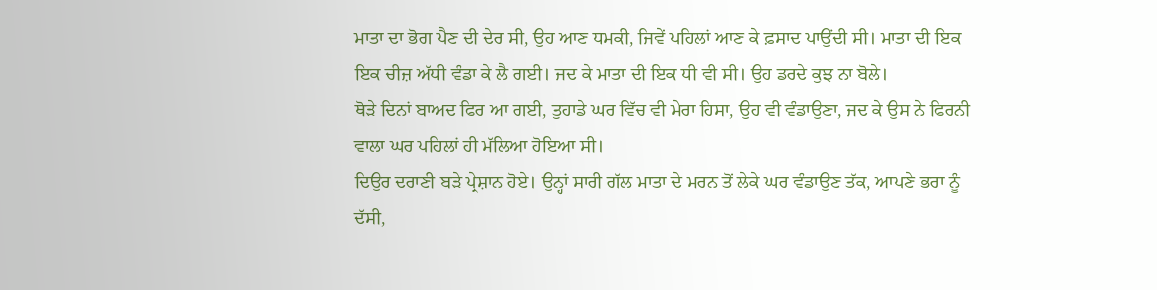ਮਾਤਾ ਦਾ ਭੋਗ ਪੈਣ ਦੀ ਦੇਰ ਸੀ, ਉਹ ਆਣ ਧਮਕੀ, ਜਿਵੇਂ ਪਹਿਲਾਂ ਆਣ ਕੇ ਫ਼ਸਾਦ ਪਾਉਂਦੀ ਸੀ। ਮਾਤਾ ਦੀ ਇਕ ਇਕ ਚੀਜ਼ ਅੱਧੀ ਵੰਡਾ ਕੇ ਲੈ ਗਈ। ਜਦ ਕੇ ਮਾਤਾ ਦੀ ਇਕ ਧੀ ਵੀ ਸੀ। ਉਹ ਡਰਦੇ ਕੁਝ ਨਾ ਬੋਲੇ।
ਥੋੜੇ ਦਿਨਾਂ ਬਾਅਦ ਫਿਰ ਆ ਗਈ, ਤੁਹਾਡੇ ਘਰ ਵਿੱਚ ਵੀ ਮੇਰਾ ਹਿਸਾ, ਉਹ ਵੀ ਵੰਡਾਉਣਾ, ਜਦ ਕੇ ਉਸ ਨੇ ਫਿਰਨੀ ਵਾਲਾ ਘਰ ਪਹਿਲਾਂ ਹੀ ਮੱਲਿਆ ਹੋਇਆ ਸੀ।
ਦਿਉਰ ਦਰਾਣੀ ਬੜੇ ਪ੍ਰੇਸ਼ਾਨ ਹੋਏ। ਉਨ੍ਹਾਂ ਸਾਰੀ ਗੱਲ ਮਾਤਾ ਦੇ ਮਰਨ ਤੋਂ ਲੇਕੇ ਘਰ ਵੰਡਾਉਣ ਤੱਕ, ਆਪਣੇ ਭਰਾ ਨੂੰ ਦੱਸੀ,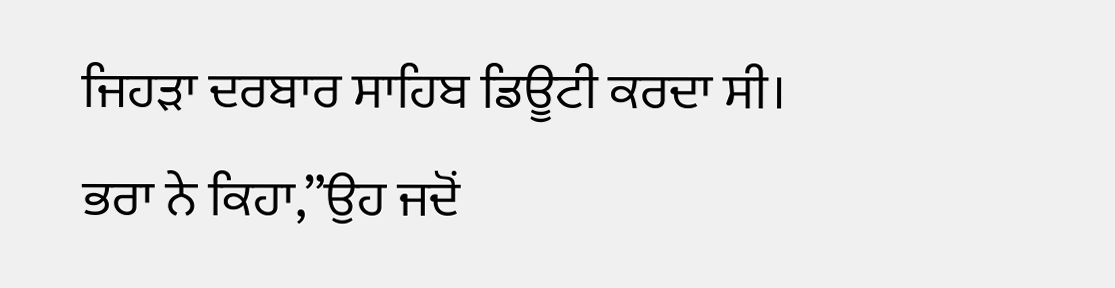ਜਿਹੜਾ ਦਰਬਾਰ ਸਾਹਿਬ ਡਿਊਟੀ ਕਰਦਾ ਸੀ।
ਭਰਾ ਨੇ ਕਿਹਾ,”ਉਹ ਜਦੋਂ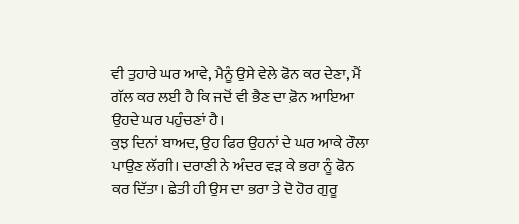ਵੀ ਤੁਹਾਰੇ ਘਰ ਆਵੇ, ਮੈਨੂੰ ਉਸੇ ਵੇਲੇ ਫੋਨ ਕਰ ਦੇਣਾ, ਮੈਂ ਗੱਲ ਕਰ ਲਈ ਹੈ ਕਿ ਜਦੋਂ ਵੀ ਭੈਣ ਦਾ ਫ਼ੋਨ ਆਇਆ ਉਹਦੇ ਘਰ ਪਹੁੰਚਣਾਂ ਹੈ।
ਕੁਝ ਦਿਨਾਂ ਬਾਅਦ, ਉਹ ਫਿਰ ਉਹਨਾਂ ਦੇ ਘਰ ਆਕੇ ਰੌਲਾ ਪਾਉਣ ਲੱਗੀ। ਦਰਾਣੀ ਨੇ ਅੰਦਰ ਵੜ ਕੇ ਭਰਾ ਨੂੰ ਫੋਨ ਕਰ ਦਿੱਤਾ। ਛੇਤੀ ਹੀ ਉਸ ਦਾ ਭਰਾ ਤੇ ਦੋ ਹੋਰ ਗੁਰੂ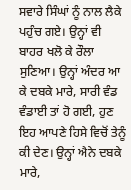ਸਵਾਰੇ ਸਿੰਘਾਂ ਨੂੰ ਨਾਲ ਲੈਕੇ ਪਹੁੰਚ ਗਏ। ਉਨ੍ਹਾਂ ਵੀ ਬਾਹਰ ਖਲੋ ਕੇ ਰੌਲਾ ਸੁਣਿਆ। ਉਨ੍ਹਾਂ ਅੰਦਰ ਆ ਕੇ ਦਬਕੇ ਮਾਰੇ, ਸਾਰੀ ਵੰਡ ਵੰਡਾਈ ਤਾਂ ਹੋ ਗਈ, ਹੁਣ ਇਹ ਆਪਣੇ ਹਿਸੇ ਵਿਚੋਂ ਤੇਨੂੰ ਕੀ ਦੇਣ। ਉਨ੍ਹਾਂ ਐਨੇ ਦਬਕੇ ਮਾਰੇ,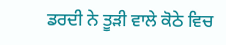ਡਰਦੀ ਨੇ ਤੂੜੀ ਵਾਲੇ ਕੋਠੇ ਵਿਚ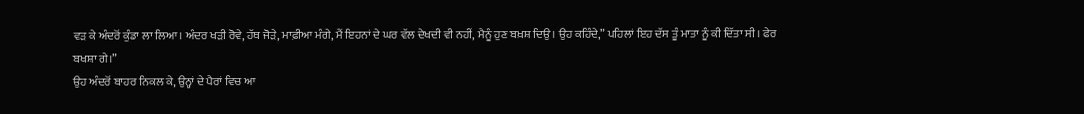ਵੜ ਕੇ ਅੰਦਰੋਂ ਕੁੰਡਾ ਲਾ ਲਿਆ। ਅੰਦਰ ਖੜੀ ਰੋਵੇ, ਹੱਥ ਜੋੜੇ, ਮਾਫ਼ੀਆ ਮੰਗੇ, ਮੈਂ ਇਹਨਾਂ ਦੇ ਘਰ ਵੱਲ ਦੇਖਦੀ ਵੀ ਨਹੀਂ, ਮੈਨੂੰ ਹੁਣ ਬਖ਼ਸ਼ ਦਿਉ। ਉਹ ਕਹਿੰਦੇ,” ਪਹਿਲਾਂ ਇਹ ਦੱਸ ਤੂੰ ਮਾਤਾ ਨੂੰ ਕੀ ਦਿੱਤਾ ਸੀ। ਫੇਰ ਬਖਸ਼ਾ ਗੇ।”
ਉਹ ਅੰਦਰੋਂ ਬਾਹਰ ਨਿਕਲ ਕੇ, ਉਨ੍ਹਾਂ ਦੇ ਪੈਰਾਂ ਵਿਚ ਆ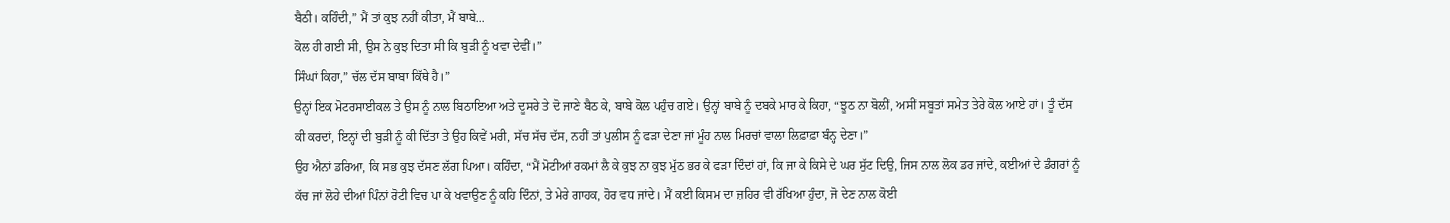ਬੈਠੀ। ਕਹਿੰਦੀ,” ਮੈਂ ਤਾਂ ਕੁਝ ਨਹੀਂ ਕੀਤਾ, ਮੈਂ ਬਾਬੇ...
ਕੋਲ ਹੀ ਗਈ ਸੀ, ਉਸ ਨੇ ਕੁਝ ਦਿਤਾ ਸੀ ਕਿ ਬੁੜੀ ਨੂੰ ਖਵਾ ਦੇਵੀਂ।”
ਸਿੰਘਾਂ ਕਿਹਾ,” ਚੱਲ ਦੱਸ ਬਾਬਾ ਕਿੱਥੇ ਹੈ।”
ਉਨ੍ਹਾਂ ਇਕ ਮੋਟਰਸਾਈਕਲ ਤੇ ਉਸ ਨੂੰ ਨਾਲ ਬਿਠਾਇਆ ਅਤੇ ਦੂਸਰੇ ਤੇ ਦੋ ਜਾਣੇ ਬੈਠ ਕੇ, ਬਾਬੇ ਕੋਲ ਪਹੁੰਚ ਗਏ। ਉਨ੍ਹਾਂ ਬਾਬੇ ਨੂੰ ਦਬਕੇ ਮਾਰ ਕੇ ਕਿਹਾ, “ਝੂਠ ਨਾ ਬੋਲੀਂ, ਅਸੀਂ ਸਬੂਤਾਂ ਸਮੇਤ ਤੇਰੇ ਕੋਲ ਆਏ ਹਾਂ। ਤੂੰ ਦੱਸ ਕੀ ਕਰਦਾਂ, ਇਨ੍ਹਾਂ ਦੀ ਬੁੜੀ ਨੂੰ ਕੀ ਦਿੱਤਾ ਤੇ ਉਹ ਕਿਵੇਂ ਮਰੀ, ਸੱਚ ਸੱਚ ਦੱਸ, ਨਹੀਂ ਤਾਂ ਪੁਲੀਸ ਨੂੰ ਫੜਾ ਦੇਣਾ ਜਾਂ ਮੂੰਹ ਨਾਲ ਮਿਰਚਾਂ ਵਾਲਾ ਲਿਫ਼ਾਫ਼ਾ ਬੰਨ੍ਹ ਦੇਣਾ।”
ਉਹ ਐਨਾਂ ਡਰਿਆ, ਕਿ ਸਭ ਕੁਝ ਦੱਸਣ ਲੱਗ ਪਿਆ। ਕਹਿੰਦਾ, “ਮੈਂ ਮੋਟੀਆਂ ਰਕਮਾਂ ਲੈ ਕੇ ਕੁਝ ਨਾ ਕੁਝ ਮੁੱਠ ਭਰ ਕੇ ਫੜਾ ਦਿੰਦਾਂ ਹਾਂ, ਕਿ ਜਾ ਕੇ ਕਿਸੇ ਦੇ ਘਰ ਸੁੱਟ ਦਿਉ, ਜਿਸ ਨਾਲ ਲੋਕ ਡਰ ਜਾਂਦੇ, ਕਈਆਂ ਦੇ ਡੰਗਰਾਂ ਨੂੰ ਕੱਚ ਜਾਂ ਲੋਹੇ ਦੀਆਂ ਪਿੰਨਾਂ ਰੋਟੀ ਵਿਚ ਪਾ ਕੇ ਖਵਾਉਣ ਨੂੰ ਕਹਿ ਦਿੰਨਾਂ, ਤੇ ਮੇਰੇ ਗਾਹਕ, ਹੋਰ ਵਧ ਜਾਂਦੇ। ਮੈਂ ਕਈ ਕਿਸਮ ਦਾ ਜ਼ਹਿਰ ਵੀ ਰੱਖਿਆ ਹੁੰਦਾ, ਜੋ ਦੇਣ ਨਾਲ ਕੋਈ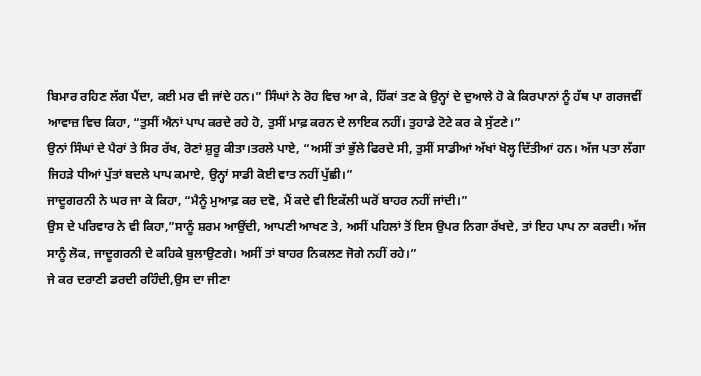ਬਿਮਾਰ ਰਹਿਣ ਲੱਗ ਪੈਂਦਾ, ਕਈ ਮਰ ਵੀ ਜਾਂਦੇ ਹਨ।” ਸਿੰਘਾਂ ਨੇ ਰੋਹ ਵਿਚ ਆ ਕੇ, ਹਿੱਕਾਂ ਤਣ ਕੇ ਉਨ੍ਹਾਂ ਦੇ ਦੁਆਲੇ ਹੋ ਕੇ ਕਿਰਪਾਨਾਂ ਨੂੰ ਹੱਥ ਪਾ ਗਰਜਵੀਂ ਆਵਾਜ਼ ਵਿਚ ਕਿਹਾ, “ਤੁਸੀਂ ਐਨਾਂ ਪਾਪ ਕਰਦੇ ਰਹੇ ਹੋ, ਤੁਸੀਂ ਮਾਫ਼ ਕਰਨ ਦੇ ਲਾਇਕ ਨਹੀਂ। ਤੁਹਾਡੇ ਟੋਟੇ ਕਰ ਕੇ ਸੁੱਟਣੇ।”
ਉਨਾਂ ਸਿੰਘਾਂ ਦੇ ਪੈਰਾਂ ਤੇ ਸਿਰ ਰੱਖ, ਰੋਣਾਂ ਸ਼ੁਰੂ ਕੀਤਾ।ਤਰਲੇ ਪਾਏ, “ਅਸੀਂ ਤਾਂ ਭੁੱਲੇ ਫਿਰਦੇ ਸੀ, ਤੁਸੀਂ ਸਾਡੀਆਂ ਅੱਖਾਂ ਖੋਲ੍ਹ ਦਿੱਤੀਆਂ ਹਨ। ਅੱਜ ਪਤਾ ਲੱਗਾ ਜਿਹੜੇ ਧੀਆਂ ਪੁੱਤਾਂ ਬਦਲੇ ਪਾਪ ਕਮਾਏ, ਉਨ੍ਹਾਂ ਸਾਡੀ ਕੋਈ ਵਾਤ ਨਹੀਂ ਪੁੱਛੀ।”
ਜਾਦੂਗਰਨੀ ਨੇ ਘਰ ਜਾ ਕੇ ਕਿਹਾ, “ਮੈਨੂੰ ਮੁਆਫ਼ ਕਰ ਦਵੋ, ਮੈਂ ਕਦੇ ਵੀ ਇਕੱਲੀ ਘਰੋਂ ਬਾਹਰ ਨਹੀਂ ਜਾਂਦੀ।”
ਉਸ ਦੇ ਪਰਿਵਾਰ ਨੇ ਵੀ ਕਿਹਾ,”ਸਾਨੂੰ ਸ਼ਰਮ ਆਉਂਦੀ, ਆਪਣੀ ਆਖਣ ਤੇ, ਅਸੀਂ ਪਹਿਲਾਂ ਤੋਂ ਇਸ ਉਪਰ ਨਿਗਾ ਰੱਖਦੇ, ਤਾਂ ਇਹ ਪਾਪ ਨਾ ਕਰਦੀ। ਅੱਜ ਸਾਨੂੰ ਲੋਕ, ਜਾਦੂਗਰਨੀ ਦੇ ਕਹਿਕੇ ਬੁਲਾਉਣਗੇ। ਅਸੀਂ ਤਾਂ ਬਾਹਰ ਨਿਕਲਣ ਜੋਗੇ ਨਹੀਂ ਰਹੇ।”
ਜੇ ਕਰ ਦਰਾਣੀ ਡਰਦੀ ਰਹਿੰਦੀ,ਉਸ ਦਾ ਜੀਣਾ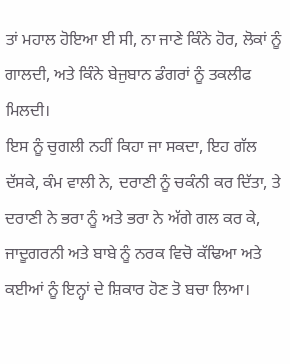ਤਾਂ ਮਹਾਲ ਹੋਇਆ ਈ ਸੀ, ਨਾ ਜਾਣੇ ਕਿੰਨੇ ਹੋਰ, ਲੋਕਾਂ ਨੂੰ ਗਾਲਦੀ, ਅਤੇ ਕਿੰਨੇ ਬੇਜੁਬਾਨ ਡੰਗਰਾਂ ਨੂੰ ਤਕਲੀਫ ਮਿਲਦੀ।
ਇਸ ਨੂੰ ਚੁਗਲੀ ਨਹੀਂ ਕਿਹਾ ਜਾ ਸਕਦਾ, ਇਹ ਗੱਲ ਦੱਸਕੇ, ਕੰਮ ਵਾਲੀ ਨੇ, ਦਰਾਣੀ ਨੂੰ ਚਕੰਨੀ ਕਰ ਦਿੱਤਾ, ਤੇ ਦਰਾਣੀ ਨੇ ਭਰਾ ਨੂੰ ਅਤੇ ਭਰਾ ਨੇ ਅੱਗੇ ਗਲ ਕਰ ਕੇ, ਜਾਦੂਗਰਨੀ ਅਤੇ ਬਾਬੇ ਨੂੰ ਨਰਕ ਵਿਚੋ ਕੱਢਿਆ ਅਤੇ ਕਈਆਂ ਨੂੰ ਇਨ੍ਹਾਂ ਦੇ ਸ਼ਿਕਾਰ ਹੋਣ ਤੋ ਬਚਾ ਲਿਆ।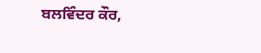ਬਲਵਿੰਦਰ ਕੌਰ,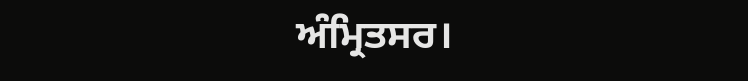ਅੰਮ੍ਰਿਤਸਰ।